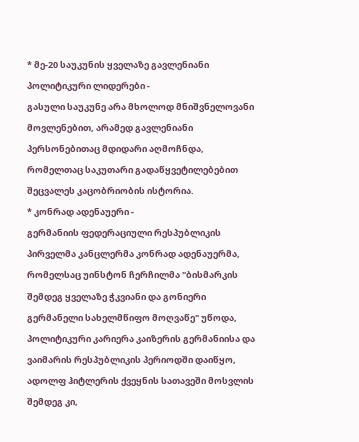* მე-20 საუკუნის ყველაზე გავლენიანი პოლიტიკური ლიდერები -
გასული საუკუნე არა მხოლოდ მნიშვნელოვანი მოვლენებით, არამედ გავლენიანი პერსონებითაც მდიდარი აღმოჩნდა, რომელთაც საკუთარი გადაწყვეტილებებით შეცვალეს კაცობრიობის ისტორია.
* კონრად ადენაუერი -
გერმანიის ფედერაციული რესპუბლიკის პირველმა კანცლერმა კონრად ადენაუერმა, რომელსაც უინსტონ ჩერჩილმა "ბისმარკის შემდეგ ყველაზე ჭკვიანი და გონიერი გერმანელი სახელმწიფო მოღვაწე" უწოდა, პოლიტიკური კარიერა კაიზერის გერმანიისა და ვაიმარის რესპუბლიკის პერიოდში დაიწყო, ადოლფ ჰიტლერის ქვეყნის სათავეში მოსვლის შემდეგ კი,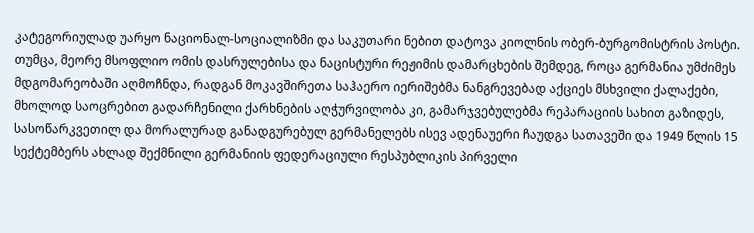კატეგორიულად უარყო ნაციონალ-სოციალიზმი და საკუთარი ნებით დატოვა კიოლნის ობერ-ბურგომისტრის პოსტი.
თუმცა, მეორე მსოფლიო ომის დასრულებისა და ნაცისტური რეჟიმის დამარცხების შემდეგ, როცა გერმანია უმძიმეს მდგომარეობაში აღმოჩნდა, რადგან მოკავშირეთა საჰაერო იერიშებმა ნანგრევებად აქციეს მსხვილი ქალაქები, მხოლოდ საოცრებით გადარჩენილი ქარხნების აღჭურვილობა კი, გამარჯვებულებმა რეპარაციის სახით გაზიდეს, სასოწარკვეთილ და მორალურად განადგურებულ გერმანელებს ისევ ადენაუერი ჩაუდგა სათავეში და 1949 წლის 15 სექტემბერს ახლად შექმნილი გერმანიის ფედერაციული რესპუბლიკის პირველი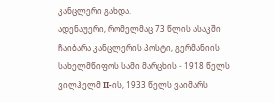კანცლერი გახდა.
ადენაუერი, რომელმაც 73 წლის ასაკში ჩაიბარა კანცლერის პოსტი, გერმანიის სახელმწიფოს სამი მარცხის - 1918 წელს ვილჰელმ II-ის, 1933 წელს ვაიმარს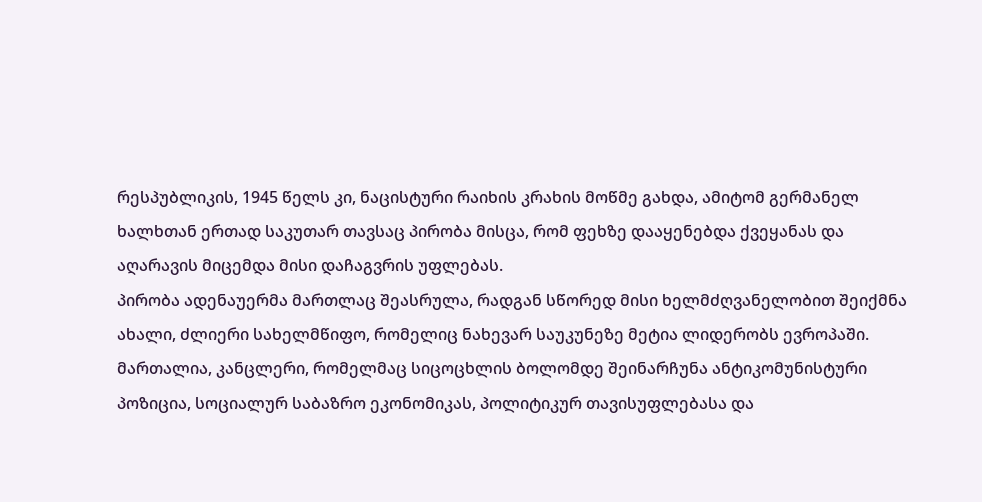რესპუბლიკის, 1945 წელს კი, ნაცისტური რაიხის კრახის მოწმე გახდა, ამიტომ გერმანელ ხალხთან ერთად საკუთარ თავსაც პირობა მისცა, რომ ფეხზე დააყენებდა ქვეყანას და აღარავის მიცემდა მისი დაჩაგვრის უფლებას.
პირობა ადენაუერმა მართლაც შეასრულა, რადგან სწორედ მისი ხელმძღვანელობით შეიქმნა ახალი, ძლიერი სახელმწიფო, რომელიც ნახევარ საუკუნეზე მეტია ლიდერობს ევროპაში. მართალია, კანცლერი, რომელმაც სიცოცხლის ბოლომდე შეინარჩუნა ანტიკომუნისტური პოზიცია, სოციალურ საბაზრო ეკონომიკას, პოლიტიკურ თავისუფლებასა და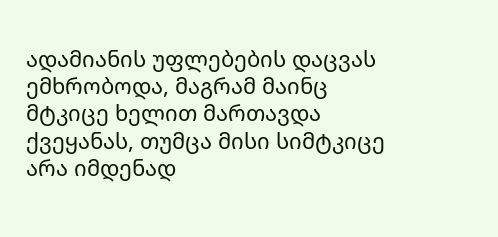ადამიანის უფლებების დაცვას ემხრობოდა, მაგრამ მაინც მტკიცე ხელით მართავდა ქვეყანას, თუმცა მისი სიმტკიცე არა იმდენად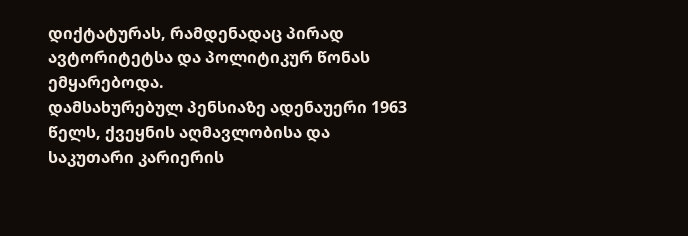დიქტატურას, რამდენადაც პირად ავტორიტეტსა და პოლიტიკურ წონას ემყარებოდა.
დამსახურებულ პენსიაზე ადენაუერი 1963 წელს, ქვეყნის აღმავლობისა და საკუთარი კარიერის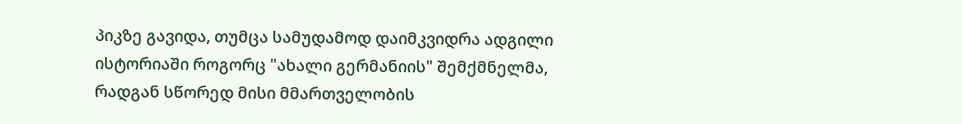პიკზე გავიდა, თუმცა სამუდამოდ დაიმკვიდრა ადგილი ისტორიაში როგორც "ახალი გერმანიის" შემქმნელმა, რადგან სწორედ მისი მმართველობის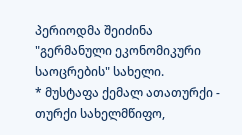პერიოდმა შეიძინა "გერმანული ეკონომიკური საოცრების" სახელი.
* მუსტაფა ქემალ ათათურქი -
თურქი სახელმწიფო,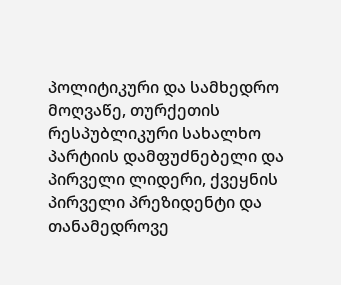პოლიტიკური და სამხედრო მოღვაწე, თურქეთის რესპუბლიკური სახალხო პარტიის დამფუძნებელი და პირველი ლიდერი, ქვეყნის პირველი პრეზიდენტი და თანამედროვე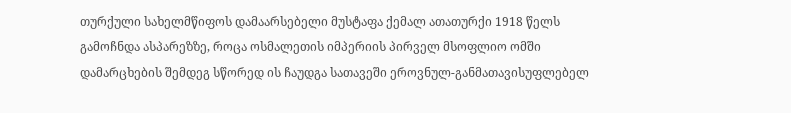თურქული სახელმწიფოს დამაარსებელი მუსტაფა ქემალ ათათურქი 1918 წელს გამოჩნდა ასპარეზზე, როცა ოსმალეთის იმპერიის პირველ მსოფლიო ომში დამარცხების შემდეგ სწორედ ის ჩაუდგა სათავეში ეროვნულ-განმათავისუფლებელ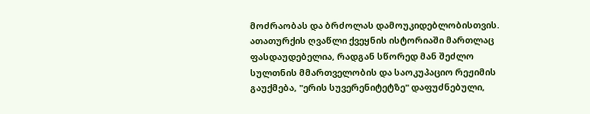მოძრაობას და ბრძოლას დამოუკიდებლობისთვის.
ათათურქის ღვაწლი ქვეყნის ისტორიაში მართლაც ფასდაუდებელია, რადგან სწორედ მან შეძლო სულთნის მმართველობის და საოკუპაციო რეჟიმის გაუქმება, "ერის სუვერენიტეტზე" დაფუძნებული,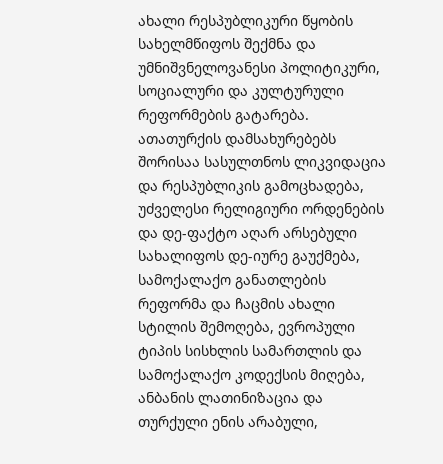ახალი რესპუბლიკური წყობის სახელმწიფოს შექმნა და უმნიშვნელოვანესი პოლიტიკური, სოციალური და კულტურული რეფორმების გატარება.
ათათურქის დამსახურებებს შორისაა სასულთნოს ლიკვიდაცია და რესპუბლიკის გამოცხადება, უძველესი რელიგიური ორდენების და დე-ფაქტო აღარ არსებული სახალიფოს დე-იურე გაუქმება, სამოქალაქო განათლების რეფორმა და ჩაცმის ახალი სტილის შემოღება, ევროპული ტიპის სისხლის სამართლის და სამოქალაქო კოდექსის მიღება, ანბანის ლათინიზაცია და თურქული ენის არაბული,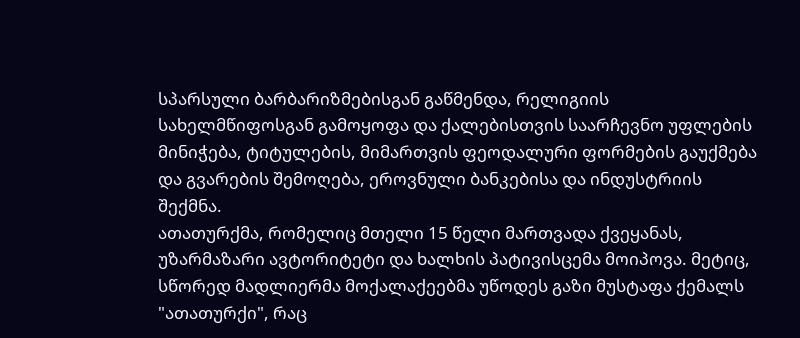სპარსული ბარბარიზმებისგან გაწმენდა, რელიგიის სახელმწიფოსგან გამოყოფა და ქალებისთვის საარჩევნო უფლების მინიჭება, ტიტულების, მიმართვის ფეოდალური ფორმების გაუქმება და გვარების შემოღება, ეროვნული ბანკებისა და ინდუსტრიის შექმნა.
ათათურქმა, რომელიც მთელი 15 წელი მართვადა ქვეყანას, უზარმაზარი ავტორიტეტი და ხალხის პატივისცემა მოიპოვა. მეტიც, სწორედ მადლიერმა მოქალაქეებმა უწოდეს გაზი მუსტაფა ქემალს "ათათურქი", რაც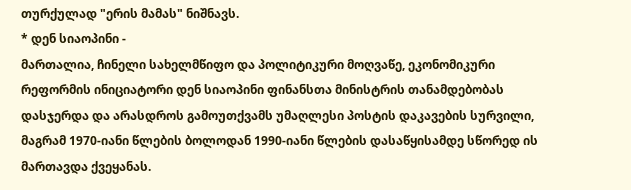თურქულად "ერის მამას" ნიშნავს.
* დენ სიაოპინი -
მართალია, ჩინელი სახელმწიფო და პოლიტიკური მოღვაწე, ეკონომიკური რეფორმის ინიციატორი დენ სიაოპინი ფინანსთა მინისტრის თანამდებობას დასჯერდა და არასდროს გამოუთქვამს უმაღლესი პოსტის დაკავების სურვილი, მაგრამ 1970-იანი წლების ბოლოდან 1990-იანი წლების დასაწყისამდე სწორედ ის მართავდა ქვეყანას.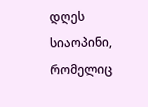დღეს სიაოპინი, რომელიც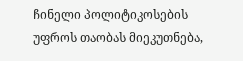ჩინელი პოლიტიკოსების უფროს თაობას მიეკუთნება,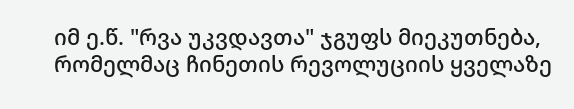იმ ე.წ. "რვა უკვდავთა" ჯგუფს მიეკუთნება, რომელმაც ჩინეთის რევოლუციის ყველაზე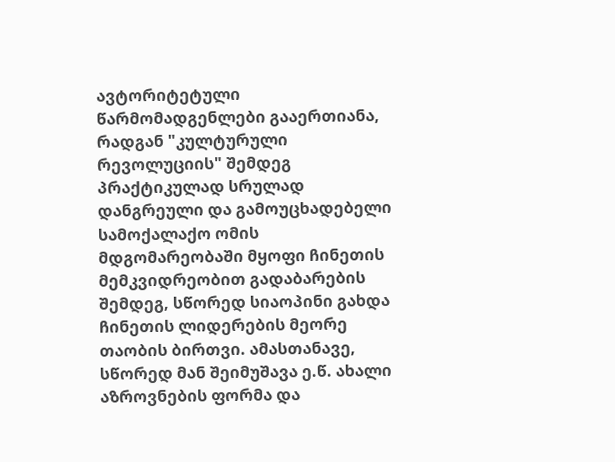ავტორიტეტული წარმომადგენლები გააერთიანა, რადგან "კულტურული რევოლუციის" შემდეგ პრაქტიკულად სრულად დანგრეული და გამოუცხადებელი სამოქალაქო ომის მდგომარეობაში მყოფი ჩინეთის მემკვიდრეობით გადაბარების შემდეგ, სწორედ სიაოპინი გახდა ჩინეთის ლიდერების მეორე თაობის ბირთვი. ამასთანავე, სწორედ მან შეიმუშავა ე.წ. ახალი აზროვნების ფორმა და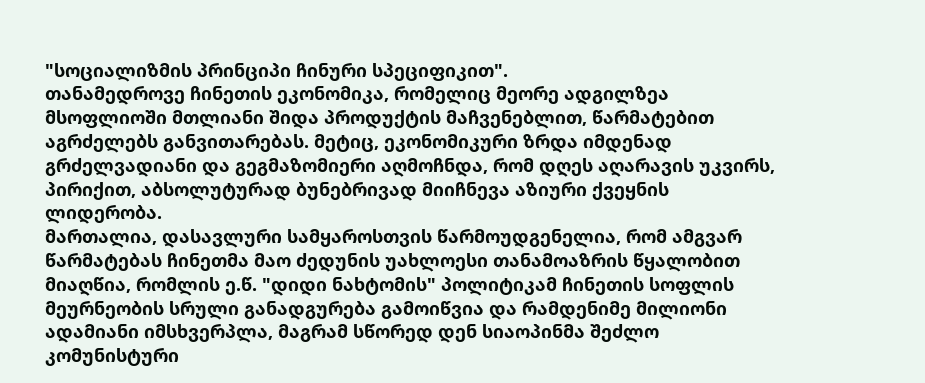"სოციალიზმის პრინციპი ჩინური სპეციფიკით".
თანამედროვე ჩინეთის ეკონომიკა, რომელიც მეორე ადგილზეა მსოფლიოში მთლიანი შიდა პროდუქტის მაჩვენებლით, წარმატებით აგრძელებს განვითარებას. მეტიც, ეკონომიკური ზრდა იმდენად გრძელვადიანი და გეგმაზომიერი აღმოჩნდა, რომ დღეს აღარავის უკვირს, პირიქით, აბსოლუტურად ბუნებრივად მიიჩნევა აზიური ქვეყნის ლიდერობა.
მართალია, დასავლური სამყაროსთვის წარმოუდგენელია, რომ ამგვარ წარმატებას ჩინეთმა მაო ძედუნის უახლოესი თანამოაზრის წყალობით მიაღწია, რომლის ე.წ. "დიდი ნახტომის" პოლიტიკამ ჩინეთის სოფლის მეურნეობის სრული განადგურება გამოიწვია და რამდენიმე მილიონი ადამიანი იმსხვერპლა, მაგრამ სწორედ დენ სიაოპინმა შეძლო კომუნისტური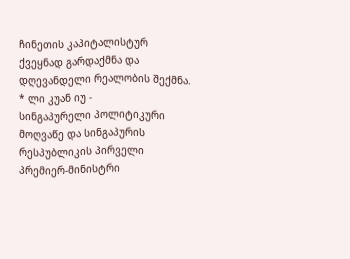ჩინეთის კაპიტალისტურ ქვეყნად გარდაქმნა და დღევანდელი რეალობის შექმნა.
* ლი კუან იუ -
სინგაპურელი პოლიტიკური მოღვაწე და სინგაპურის რესპუბლიკის პირველი პრემიერ-მინისტრი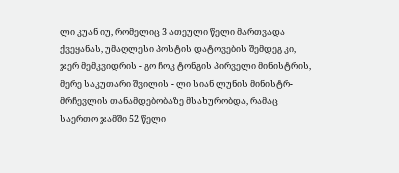ლი კუან იუ, რომელიც 3 ათეული წელი მართვადა ქვეყანას, უმაღლესი პოსტის დატოვების შემდეგ კი, ჯერ მემკვიდრის - გო ჩოკ ტონგის პირველი მინისტრის, მერე საკუთარი შვილის - ლი სიან ლუნის მინისტრ-მრჩევლის თანამდებობაზე მსახურობდა, რამაც საერთო ჯამში 52 წელი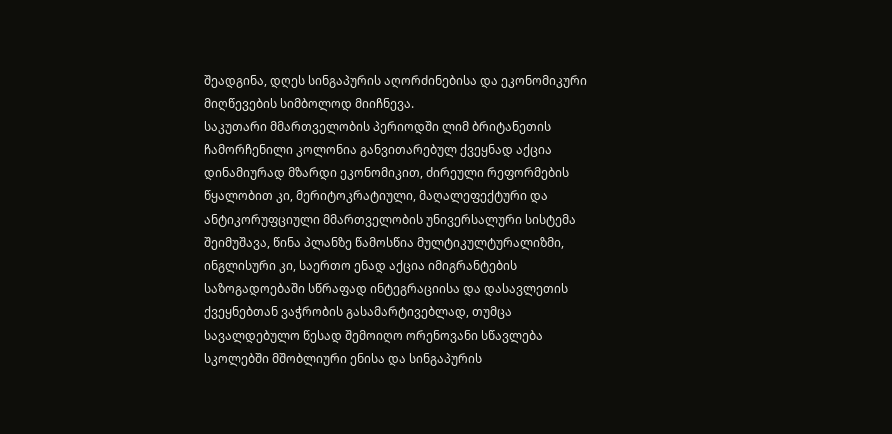შეადგინა, დღეს სინგაპურის აღორძინებისა და ეკონომიკური მიღწევების სიმბოლოდ მიიჩნევა.
საკუთარი მმართველობის პერიოდში ლიმ ბრიტანეთის ჩამორჩენილი კოლონია განვითარებულ ქვეყნად აქცია დინამიურად მზარდი ეკონომიკით, ძირეული რეფორმების წყალობით კი, მერიტოკრატიული, მაღალეფექტური და ანტიკორუფციული მმართველობის უნივერსალური სისტემა შეიმუშავა, წინა პლანზე წამოსწია მულტიკულტურალიზმი, ინგლისური კი, საერთო ენად აქცია იმიგრანტების საზოგადოებაში სწრაფად ინტეგრაციისა და დასავლეთის ქვეყნებთან ვაჭრობის გასამარტივებლად, თუმცა სავალდებულო წესად შემოიღო ორენოვანი სწავლება სკოლებში მშობლიური ენისა და სინგაპურის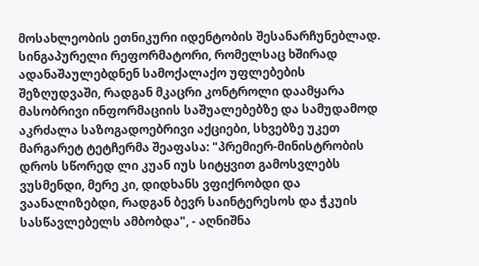მოსახლეობის ეთნიკური იდენტობის შესანარჩუნებლად.
სინგაპურელი რეფორმატორი, რომელსაც ხშირად ადანაშაულებდნენ სამოქალაქო უფლებების შეზღუდვაში, რადგან მკაცრი კონტროლი დაამყარა მასობრივი ინფორმაციის საშუალებებზე და სამუდამოდ აკრძალა საზოგადოებრივი აქციები, სხვებზე უკეთ მარგარეტ ტეტჩერმა შეაფასა: "პრემიერ-მინისტრობის დროს სწორედ ლი კუან იუს სიტყვით გამოსვლებს ვუსმენდი, მერე კი, დიდხანს ვფიქრობდი და ვაანალიზებდი, რადგან ბევრ საინტერესოს და ჭკუის სასწავლებელს ამბობდა", - აღნიშნა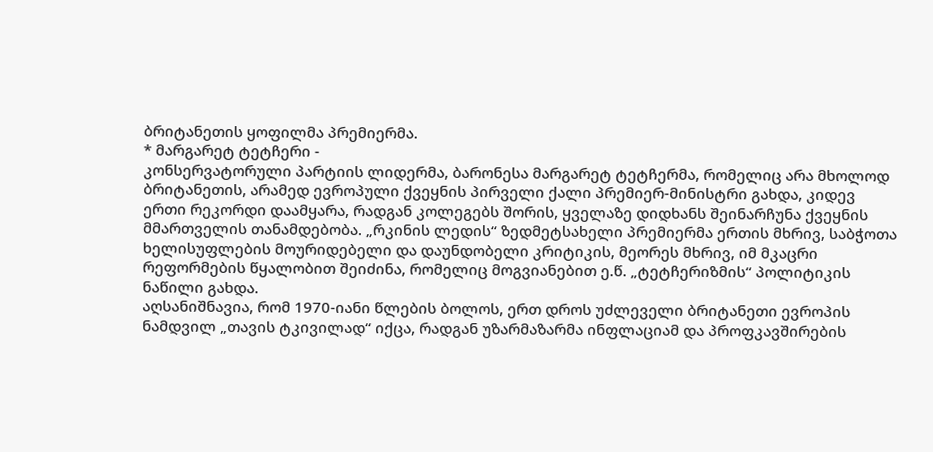ბრიტანეთის ყოფილმა პრემიერმა.
* მარგარეტ ტეტჩერი -
კონსერვატორული პარტიის ლიდერმა, ბარონესა მარგარეტ ტეტჩერმა, რომელიც არა მხოლოდ ბრიტანეთის, არამედ ევროპული ქვეყნის პირველი ქალი პრემიერ-მინისტრი გახდა, კიდევ ერთი რეკორდი დაამყარა, რადგან კოლეგებს შორის, ყველაზე დიდხანს შეინარჩუნა ქვეყნის მმართველის თანამდებობა. „რკინის ლედის“ ზედმეტსახელი პრემიერმა ერთის მხრივ, საბჭოთა ხელისუფლების მოურიდებელი და დაუნდობელი კრიტიკის, მეორეს მხრივ, იმ მკაცრი რეფორმების წყალობით შეიძინა, რომელიც მოგვიანებით ე.წ. „ტეტჩერიზმის“ პოლიტიკის ნაწილი გახდა.
აღსანიშნავია, რომ 1970-იანი წლების ბოლოს, ერთ დროს უძლეველი ბრიტანეთი ევროპის ნამდვილ „თავის ტკივილად“ იქცა, რადგან უზარმაზარმა ინფლაციამ და პროფკავშირების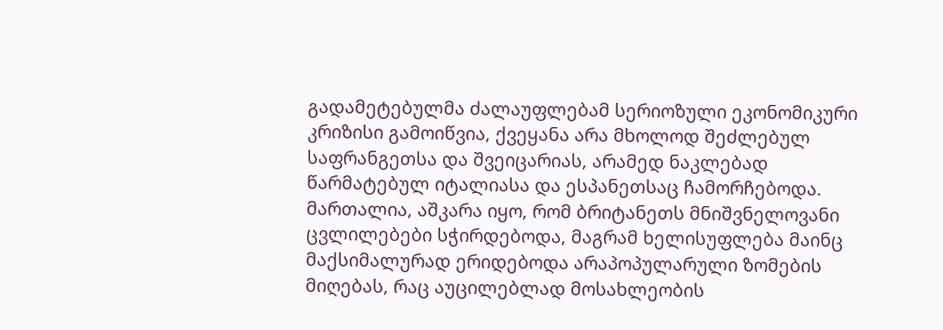გადამეტებულმა ძალაუფლებამ სერიოზული ეკონომიკური კრიზისი გამოიწვია, ქვეყანა არა მხოლოდ შეძლებულ საფრანგეთსა და შვეიცარიას, არამედ ნაკლებად წარმატებულ იტალიასა და ესპანეთსაც ჩამორჩებოდა. მართალია, აშკარა იყო, რომ ბრიტანეთს მნიშვნელოვანი ცვლილებები სჭირდებოდა, მაგრამ ხელისუფლება მაინც მაქსიმალურად ერიდებოდა არაპოპულარული ზომების მიღებას, რაც აუცილებლად მოსახლეობის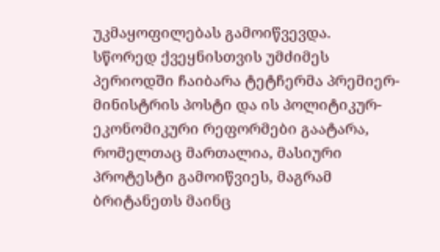უკმაყოფილებას გამოიწვევდა.
სწორედ ქვეყნისთვის უმძიმეს პერიოდში ჩაიბარა ტეტჩერმა პრემიერ-მინისტრის პოსტი და ის პოლიტიკურ-ეკონომიკური რეფორმები გაატარა, რომელთაც მართალია, მასიური პროტესტი გამოიწვიეს, მაგრამ ბრიტანეთს მაინც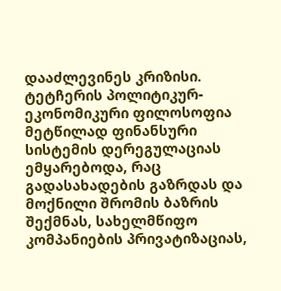დააძლევინეს კრიზისი.
ტეტჩერის პოლიტიკურ-ეკონომიკური ფილოსოფია მეტწილად ფინანსური სისტემის დერეგულაციას ემყარებოდა, რაც გადასახადების გაზრდას და მოქნილი შრომის ბაზრის შექმნას, სახელმწიფო კომპანიების პრივატიზაციას,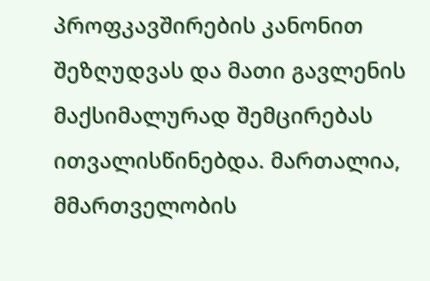პროფკავშირების კანონით შეზღუდვას და მათი გავლენის მაქსიმალურად შემცირებას ითვალისწინებდა. მართალია, მმართველობის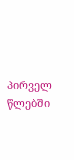პირველ წლებში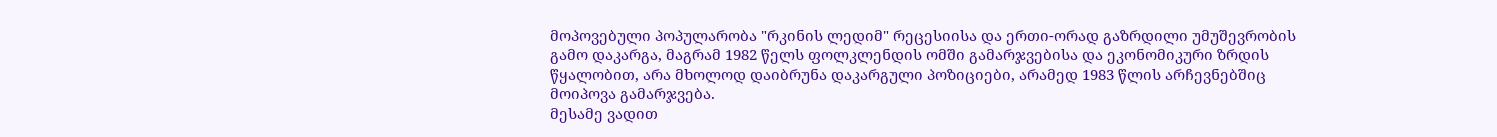მოპოვებული პოპულარობა "რკინის ლედიმ" რეცესიისა და ერთი-ორად გაზრდილი უმუშევრობის გამო დაკარგა, მაგრამ 1982 წელს ფოლკლენდის ომში გამარჯვებისა და ეკონომიკური ზრდის წყალობით, არა მხოლოდ დაიბრუნა დაკარგული პოზიციები, არამედ 1983 წლის არჩევნებშიც მოიპოვა გამარჯვება.
მესამე ვადით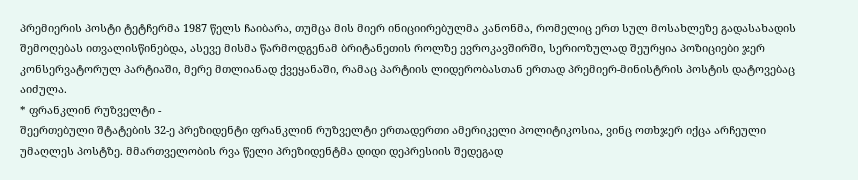პრემიერის პოსტი ტეტჩერმა 1987 წელს ჩაიბარა, თუმცა მის მიერ ინიციირებულმა კანონმა, რომელიც ერთ სულ მოსახლეზე გადასახადის შემოღებას ითვალისწინებდა, ასევე მისმა წარმოდგენამ ბრიტანეთის როლზე ევროკავშირში, სერიოზულად შეურყია პოზიციები ჯერ კონსერვატორულ პარტიაში, მერე მთლიანად ქვეყანაში, რამაც პარტიის ლიდერობასთან ერთად პრემიერ-მინისტრის პოსტის დატოვებაც აიძულა.
* ფრანკლინ რუზველტი -
შეერთებული შტატების 32-ე პრეზიდენტი ფრანკლინ რუზველტი ერთადერთი ამერიკელი პოლიტიკოსია, ვინც ოთხჯერ იქცა არჩეული უმაღლეს პოსტზე. მმართველობის რვა წელი პრეზიდენტმა დიდი დეპრესიის შედეგად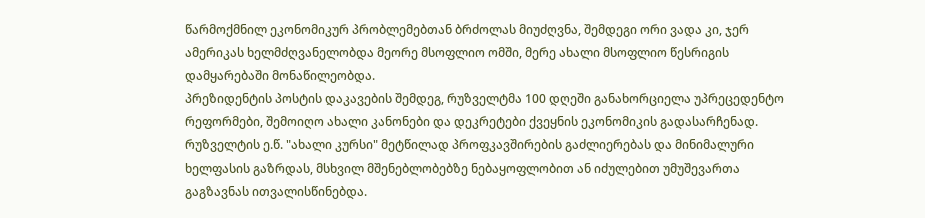წარმოქმნილ ეკონომიკურ პრობლემებთან ბრძოლას მიუძღვნა, შემდეგი ორი ვადა კი, ჯერ ამერიკას ხელმძღვანელობდა მეორე მსოფლიო ომში, მერე ახალი მსოფლიო წესრიგის დამყარებაში მონაწილეობდა.
პრეზიდენტის პოსტის დაკავების შემდეგ, რუზველტმა 100 დღეში განახორციელა უპრეცედენტო რეფორმები, შემოიღო ახალი კანონები და დეკრეტები ქვეყნის ეკონომიკის გადასარჩენად. რუზველტის ე.წ. "ახალი კურსი" მეტწილად პროფკავშირების გაძლიერებას და მინიმალური ხელფასის გაზრდას, მსხვილ მშენებლობებზე ნებაყოფლობით ან იძულებით უმუშევართა გაგზავნას ითვალისწინებდა.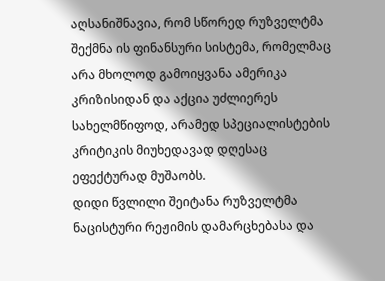აღსანიშნავია, რომ სწორედ რუზველტმა შექმნა ის ფინანსური სისტემა, რომელმაც არა მხოლოდ გამოიყვანა ამერიკა კრიზისიდან და აქცია უძლიერეს სახელმწიფოდ, არამედ სპეციალისტების კრიტიკის მიუხედავად დღესაც ეფექტურად მუშაობს.
დიდი წვლილი შეიტანა რუზველტმა ნაცისტური რეჟიმის დამარცხებასა და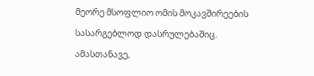მეორე მსოფლიო ომის მოკავშირეების სასარგებლოდ დასრულებაშიც. ამასთანავე,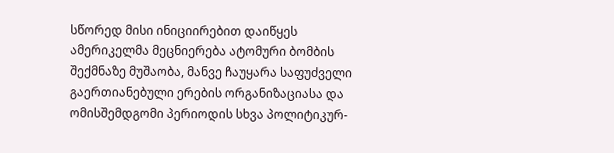სწორედ მისი ინიციირებით დაიწყეს ამერიკელმა მეცნიერება ატომური ბომბის შექმნაზე მუშაობა, მანვე ჩაუყარა საფუძველი გაერთიანებული ერების ორგანიზაციასა და ომისშემდგომი პერიოდის სხვა პოლიტიკურ-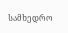სამხედრო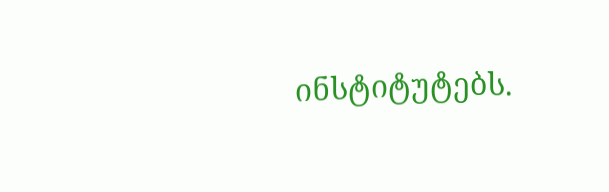ინსტიტუტებს.